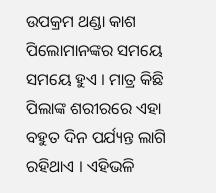ଉପକ୍ରମ ଥଣ୍ଡା କାଶ ପିଲୋମାନଙ୍କର ସମୟେ ସମୟେ ହୁଏ । ମାତ୍ର କିଛି ପିଲାଙ୍କ ଶରୀରରେ ଏହା ବହୁତ ଦିନ ପର୍ଯ୍ୟନ୍ତ ଲାଗି ରହିଥାଏ । ଏହିଭଳି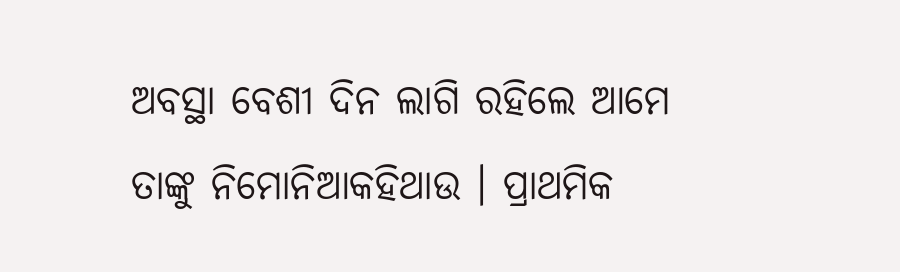ଅବସ୍ଥା ବେଶୀ ଦିନ ଲାଗି ରହିଲେ ଆମେ ତାଙ୍କୁ ନିମୋନିଆକହିଥାଉ । ପ୍ରାଥମିକ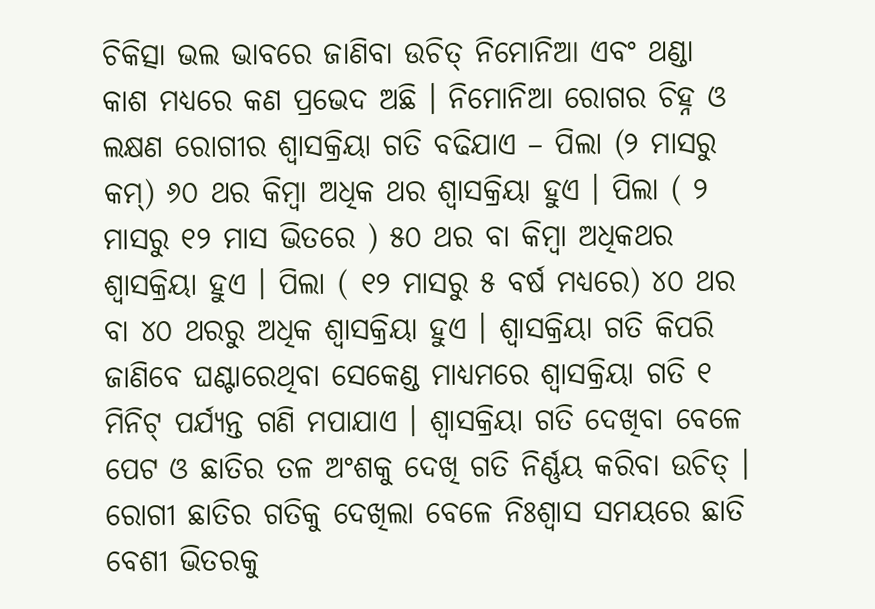ଚିକିତ୍ସା ଭଲ ଭାବରେ ଜାଣିବା ଉଚିତ୍ ନିମୋନିଆ ଏବଂ ଥଣ୍ଡା କାଶ ମଧ୍ୟରେ କଣ ପ୍ରଭେଦ ଅଛି । ନିମୋନିଆ ରୋଗର ଚିହ୍ନ ଓ ଲକ୍ଷଣ ରୋଗୀର ଶ୍ଵାସକ୍ରିୟା ଗତି ବଢିଯାଏ – ପିଲା (୨ ମାସରୁ କମ୍) ୬୦ ଥର କିମ୍ବା ଅଧିକ ଥର ଶ୍ଵାସକ୍ରିୟା ହୁଏ । ପିଲା ( ୨ ମାସରୁ ୧୨ ମାସ ଭିତରେ ) ୫୦ ଥର ବା କିମ୍ବା ଅଧିକଥର ଶ୍ଵାସକ୍ରିୟା ହୁଏ । ପିଲା ( ୧୨ ମାସରୁ ୫ ବର୍ଷ ମଧ୍ୟରେ) ୪୦ ଥର ବା ୪୦ ଥରରୁ ଅଧିକ ଶ୍ଵାସକ୍ରିୟା ହୁଏ । ଶ୍ଵାସକ୍ରିୟା ଗତି କିପରି ଜାଣିବେ ଘଣ୍ଟାରେଥିବା ସେକେଣ୍ଡ ମାଧ୍ୟମରେ ଶ୍ଵାସକ୍ରିୟା ଗତି ୧ ମିନିଟ୍ ପର୍ଯ୍ୟନ୍ତ ଗଣି ମପାଯାଏ । ଶ୍ଵାସକ୍ରିୟା ଗତି ଦେଖିବା ବେଳେ ପେଟ ଓ ଛାତିର ତଳ ଅଂଶକୁ ଦେଖି ଗତି ନିର୍ଣ୍ଣୟ କରିବା ଉଚିତ୍ । ରୋଗୀ ଛାତିର ଗତିକୁ ଦେଖିଲା ବେଳେ ନିଃଶ୍ଵାସ ସମୟରେ ଛାତି ବେଶୀ ଭିତରକୁ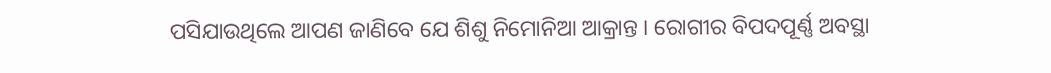ପସିଯାଉଥିଲେ ଆପଣ ଜାଣିବେ ଯେ ଶିଶୁ ନିମୋନିଆ ଆକ୍ରାନ୍ତ । ରୋଗୀର ବିପଦପୂର୍ଣ୍ଣ ଅବସ୍ଥା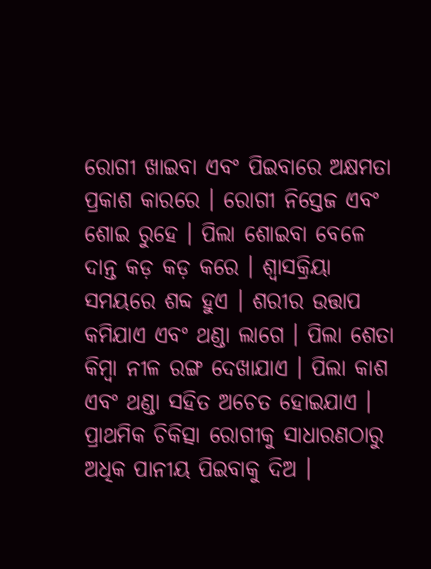ରୋଗୀ ଖାଇବା ଏବଂ ପିଇବାରେ ଅକ୍ଷମତା ପ୍ରକାଶ କାରରେ । ରୋଗୀ ନିସ୍ତେଜ ଏବଂ ଶୋଇ ରୁହେ । ପିଲା ଶୋଇବା ବେଳେ ଦାନ୍ତ କଡ଼ କଡ଼ କରେ । ଶ୍ଵାସକ୍ରିୟା ସମୟରେ ଶବ୍ଦ ହୁଏ । ଶରୀର ଉତ୍ତାପ କମିଯାଏ ଏବଂ ଥଣ୍ଡା ଲାଗେ । ପିଲା ଶେତା କିମ୍ବା ନୀଳ ରଙ୍ଗ ଦେଖାଯାଏ । ପିଲା କାଶ ଏବଂ ଥଣ୍ଡା ସହିତ ଅଚେତ ହୋଇଯାଏ । ପ୍ରାଥମିକ ଚିକିତ୍ସା ରୋଗୀକୁ ସାଧାରଣଠାରୁ ଅଧିକ ପାନୀୟ ପିଇବାକୁ ଦିଅ ।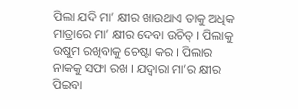ପିଲା ଯଦି ମା’ କ୍ଷୀର ଖାଉଥାଏ ତାକୁ ଅଧିକ ମାତ୍ରାରେ ମା’ କ୍ଷୀର ଦେବା ଉଚିତ୍ । ପିଲାକୁ ଉଷୁମ ରଖିବାକୁ ଚେଷ୍ଟା କର । ପିଲାର ନାକକୁ ସଫା ରଖ । ଯଦ୍ୱାରା ମା’ର କ୍ଷୀର ପିଇବା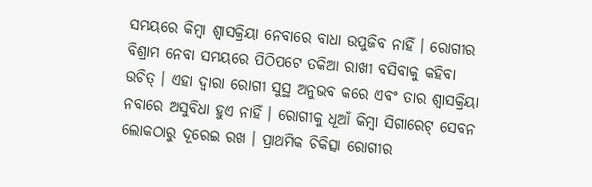ସମୟରେ କିମ୍ବା ଶ୍ଵାସକ୍ରିୟା ନେବାରେ ବାଧା ଉପୁଜିବ ନାହିଁ । ରୋଗୀର ବିଶ୍ରାମ ନେବା ସମୟରେ ପିଠିପଟେ ତକିଆ ରାଖୀ ବସିବାକୁ କହିବା ଉଚିତ୍ । ଏହା ଦ୍ଵାରା ରୋଗୀ ସୁସ୍ଥ ଅନୁଭବ କରେ ଏବଂ ତାର ଶ୍ଵାସକ୍ରିୟା ନବାରେ ଅସୁବିଧା ହୁଏ ନାହିଁ । ରୋଗୀକୁ ଧୂଆଁ କିମ୍ବା ସିଗାରେଟ୍ ସେବନ ଲୋକଠାରୁ ଦୂରେଇ ରଖ । ପ୍ରାଥମିକ ଚିକିତ୍ସା ରୋଗୀର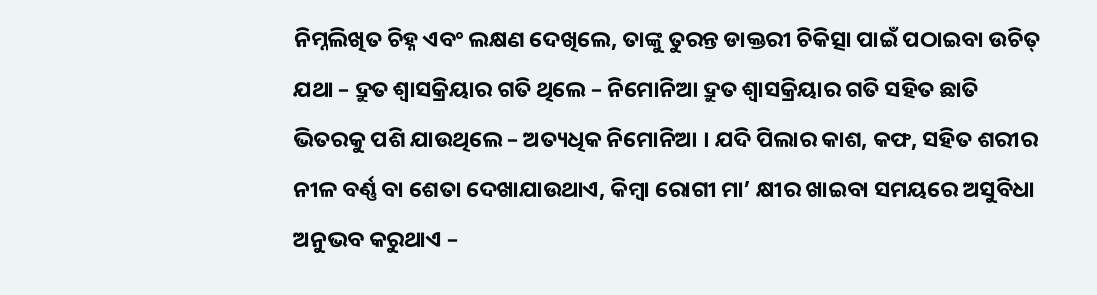ନିମ୍ନଲିଖିତ ଚିହ୍ନ ଏବଂ ଲକ୍ଷଣ ଦେଖିଲେ, ତାଙ୍କୁ ତୁରନ୍ତ ଡାକ୍ତରୀ ଚିକିତ୍ସା ପାଇଁ ପଠାଇବା ଉଚିତ୍ ଯଥା – ଦ୍ରୁତ ଶ୍ଵାସକ୍ରିୟାର ଗତି ଥିଲେ – ନିମୋନିଆ ଦ୍ରୁତ ଶ୍ଵାସକ୍ରିୟାର ଗତି ସହିତ ଛାତି ଭିତରକୁ ପଶି ଯାଉଥିଲେ – ଅତ୍ୟଧିକ ନିମୋନିଆ । ଯଦି ପିଲାର କାଶ, କଫ, ସହିତ ଶରୀର ନୀଳ ବର୍ଣ୍ଣ ବା ଶେତା ଦେଖାଯାଉଥାଏ, କିମ୍ବା ରୋଗୀ ମା’ କ୍ଷୀର ଖାଇବା ସମୟରେ ଅସୁବିଧା ଅନୁଭବ କରୁଥାଏ –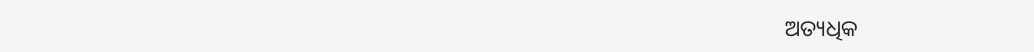ଅତ୍ୟଧିକ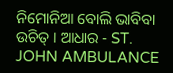ନିମୋନିଆ ବୋଲି ଭାବିବା ଉଚିତ୍ । ଆଧାର - ST. JOHN AMBULANCE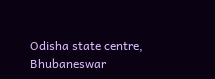Odisha state centre, Bhubaneswar